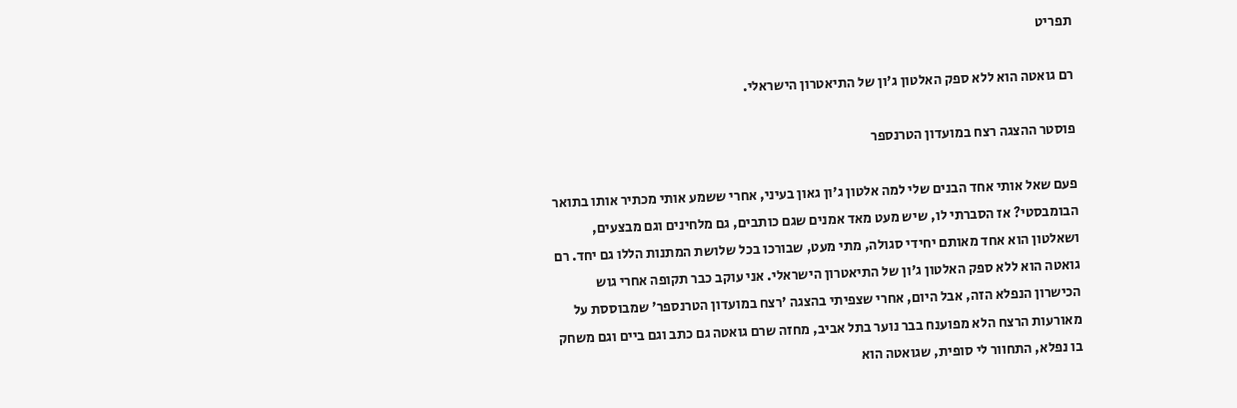תפריט

רם גואטה הוא ללא ספק האלטון ג'ון של התיאטרון הישראלי.

פוסטר ההצגה רצח במועדון הטרנספר

פעם שאל אותי אחד הבנים שלי למה אלטון ג'ון גאון בעיני, אחרי ששמע אותי מכתיר אותו בתואר הבומבסטי? אז הסברתי לו, שיש מעט מאד אמנים שגם כותבים, גם מלחינים וגם מבצעים, ושאלטון הוא אחד מאותם יחידי סגולה, מתי מעט, שבורכו בכל שלושת המתנות הללו גם יחד. רם גואטה הוא ללא ספק האלטון ג'ון של התיאטרון הישראלי. אני עוקב כבר תקופה אחרי גוש הכישרון הנפלא הזה, אבל היום, אחרי שצפיתי בהצגה 'רצח במועדון הטרנספר' שמבוססת על מאורעות הרצח הלא מפוענח בבר נוער בתל אביב, מחזה שרם גואטה גם כתב וגם ביים וגם משחק בו נפלא, התחוור לי סופית, שגואטה הוא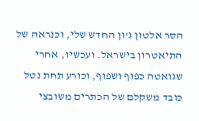הסר אלטון ג'ון החדש שלי, וכנראה של התיאטרון בישראל. ועכשיו, אחרי שגואטה כפוף ושפוף, וכורע תחת נטל כובד משקלם של הכתרים משובצי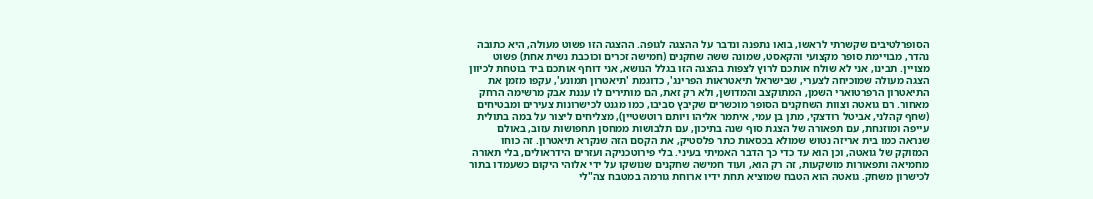הסופרלטיבים שקשרתי לראשו, בואו נתפנה ונדבר על ההצגה לגופה. ההצגה הזו פשוט מעולה, היא כתובה נהדר, מבויימת סופר מקצועי והקאסט, שמונה ששה שחקנים (חמישה זכרים וכוכבת נשית אחת) פשוט מצויין. תבינו, אני לא שולח אותכם לרוץ לצפות בהצגה הזו בגלל הנושא, אני דוחף אותכם ביד בוטחת לכיוון הצגה מעולה שמוכיחה לצערי, שבישראל תיאטראות הפרינג', כדוגמת 'תיאטרון תמונע', עקפו מזמן את התיאטרון הרפרטוארי השמן, המתוקצב והמדושן, ולא רק זאת, הם מותירים לו עננת אבק מרשימה הרחק מאחור. רם גואטה וצוות השחקנים הסופר מוכשרים שקיבץ סביבו, כמו מגנט לכישרונות צעירים ומבטיחים (שחף קהלני, אביטל רודצקי, מתן בן עמי, איתמר אליהו ויותם רוטשטיין), מצליחים ליצור על במה בתולית עייפה ומוזנחת, עם תפאורה של הצגת סוף שנה בתיכון, עם תלבושות ממחסן תחפושות עזוב, באולם שנראה כמו בית אריזה נטוש שמולא בכסאות כתר פלסטיק, את הקסם הזה שנקרא תיאטרון. זה כוחו המזוקק של גואטה, וכן הוא עד כדי כך הדבר האמיתי בעיני. בלי פירוטכניקה ועזרים הידראולים, בלי תאורה מחמיאה ותפאורות מושקעות, זה רק הוא, ועוד חמישה שחקנים שנושקו על ידי אלוהי היקום כשעמדו בתור לכישרון משחק. גואטה הוא הטבח שמוציא תחת ידיו ארוחת גורמה במטבח צה"לי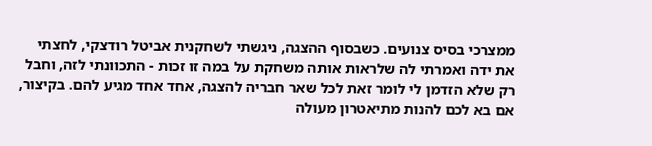ממצרכי בסיס צנועים. כשבסוף ההצגה, ניגשתי לשחקנית אביטל רודצקי, לחצתי את ידה ואמרתי לה שלראות אותה משחקת על במה זו זכות - התכוונתי לזה, וחבל רק שלא הזדמן לי לומר זאת לכל שאר חבריה להצגה, אחד אחד מגיע להם. בקיצור, אם בא לכם להנות מתיאטרון מעולה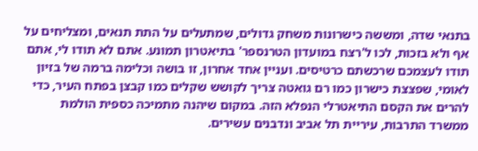בתנאי שדה, ומששה כישרונות משחק גדולים, שמתעלים על התת תנאים, ומצליחים על אף ולא בזכות, לכו ל'רצח במועדון הטרנספר' בתיאטרון תמונע. אתם לא תודו לי, אתם תודו לעצמכם שרכשתם כרטיסים. ועניין אחד אחרון, זו בושה וכלימה ברמה של בזיון לאומי, שפצצת כישרון כמו רם גואטה צריך לקושש שקלים כמו קבצן בפתח העיר, כדי להרים את הקסם התיאטרלי הנפלא הזה. במקום שיהנה מתמיכה כספית הולמת ממשרד התרבות, עיריית תל אביב ונדבנים עשירים.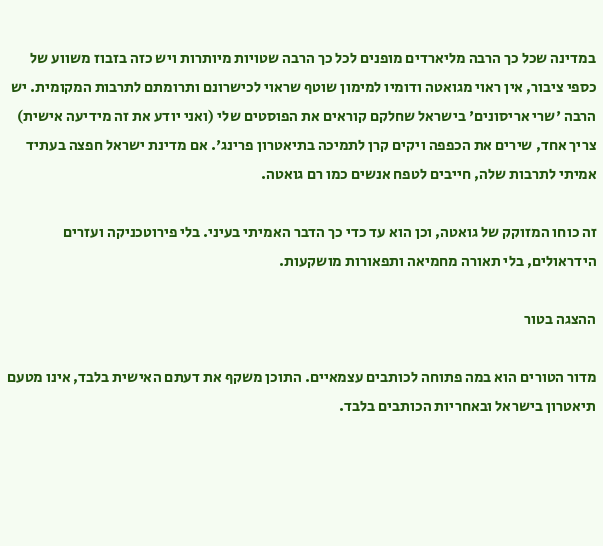במדינה שכל כך הרבה מליארדים מופנים לכל כך הרבה שטויות מיותרות ויש כזה בזבוז משווע של כספי ציבור, אין ראוי מגואטה ודומיו למימון שוטף שראוי לכישרונם ותרומתם לתרבות המקומית. יש הרבה 'שרי אריסונים' בישראל שחלקם קוראים את הפוסטים שלי (ואני יודע את זה מידיעה אישית) צריך אחד, שירים את הכפפה ויקים קרן לתמיכה בתיאטרון פרינג'. אם מדינת ישראל חפצה בעתיד אמיתי לתרבות שלה, חייבים לטפח אנשים כמו רם גואטה.

זה כוחו המזוקק של גואטה, וכן הוא עד כדי כך הדבר האמיתי בעיני. בלי פירוטכניקה ועזרים הידראולים, בלי תאורה מחמיאה ותפאורות מושקעות.

ההצגה בטור

מדור הטורים הוא במה פתוחה לכותבים עצמאיים. התוכן משקף את דעתם האישית בלבד, אינו מטעם תיאטרון בישראל ובאחריות הכותבים בלבד.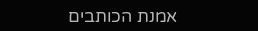אמנת הכותבים